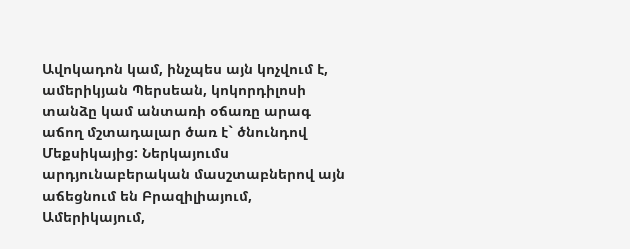Ավոկադոն կամ, ինչպես այն կոչվում է, ամերիկյան Պերսեան, կոկորդիլոսի տանձը կամ անտառի օճառը արագ աճող մշտադալար ծառ է` ծնունդով Մեքսիկայից: Ներկայումս արդյունաբերական մասշտաբներով այն աճեցնում են Բրազիլիայում, Ամերիկայում,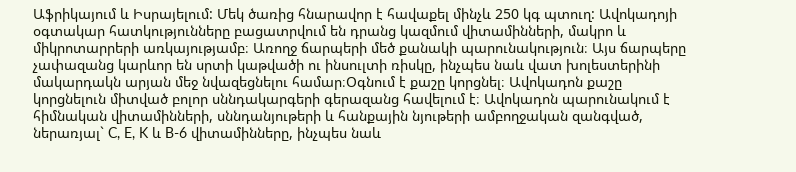Աֆրիկայում և Իսրայելում: Մեկ ծառից հնարավոր է հավաքել մինչև 250 կգ պտուղ: Ավոկադոյի օգտակար հատկությունները բացատրվում են դրանց կազմում վիտամինների, մակրո և միկրոտարրերի առկայությամբ։ Առողջ ճարպերի մեծ քանակի պարունակություն։ Այս ճարպերը չափազանց կարևոր են սրտի կաթվածի ու ինսուլտի ռիսկը, ինչպես նաև վատ խոլեստերինի մակարդակն արյան մեջ նվազեցնելու համար։Օգնում է քաշը կորցնել։ Ավոկադոն քաշը կորցնելուն միտված բոլոր սննդակարգերի գերազանց հավելում է։ Ավոկադոն պարունակում է հիմնական վիտամինների, սննդանյութերի և հանքային նյութերի ամբողջական զանգված, ներառյալ` C, E, K և B-6 վիտամինները, ինչպես նաև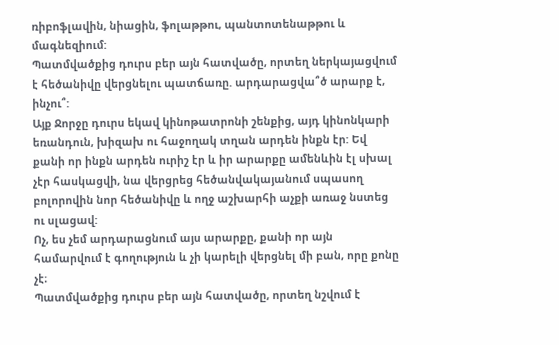ռիբոֆլավին, նիացին, ֆոլաթթու, պանտոտենաթթու և մագնեզիում:
Պատմվածքից դուրս բեր այն հատվածը, որտեղ ներկայացվում է հեծանիվը վերցնելու պատճառը. արդարացվա՞ծ արարք է, ինչու՞:
Այք Ջորջը դուրս եկավ կինոթատրոնի շենքից, այդ կինոնկարի եռանդուն, խիզախ ու հաջողակ տղան արդեն ինքն էր: Եվ քանի որ ինքն արդեն ուրիշ էր և իր արարքը ամենևին էլ սխալ չէր հասկացվի, նա վերցրեց հեծանվակայանում սպասող բոլորովին նոր հեծանիվը և ողջ աշխարհի աչքի առաջ նստեց ու սլացավ:
Ոչ, ես չեմ արդարացնում այս արարքը, քանի որ այն համարվում է գողություն և չի կարելի վերցնել մի բան, որը քոնը չէ։
Պատմվածքից դուրս բեր այն հատվածը, որտեղ նշվում է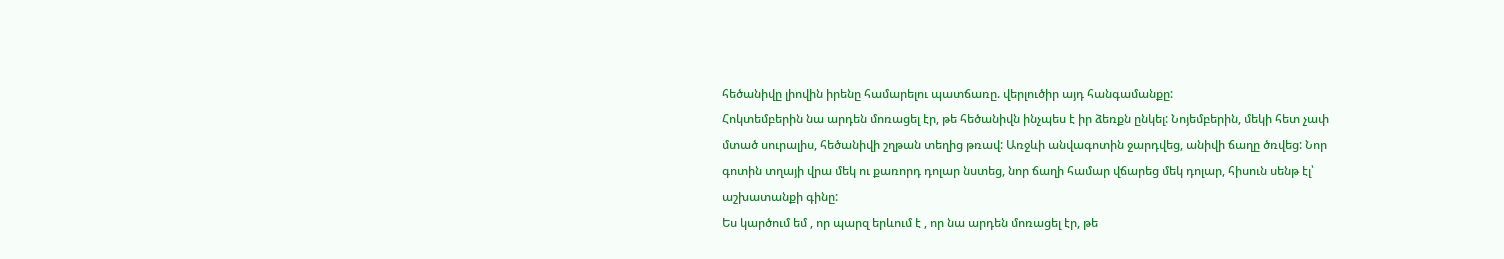հեծանիվը լիովին իրենը համարելու պատճառը. վերլուծիր այդ հանգամանքը:
Հոկտեմբերին նա արդեն մոռացել էր, թե հեծանիվն ինչպես է իր ձեռքն ընկել: Նոյեմբերին, մեկի հետ չափ մտած սուրալիս, հեծանիվի շղթան տեղից թռավ: Առջևի անվագոտին ջարդվեց, անիվի ճաղը ծռվեց: Նոր գոտին տղայի վրա մեկ ու քառորդ դոլար նստեց, նոր ճաղի համար վճարեց մեկ դոլար, հիսուն սենթ էլ՝ աշխատանքի գինը:
Ես կարծում եմ , որ պարզ երևում է , որ նա արդեն մոռացել էր, թե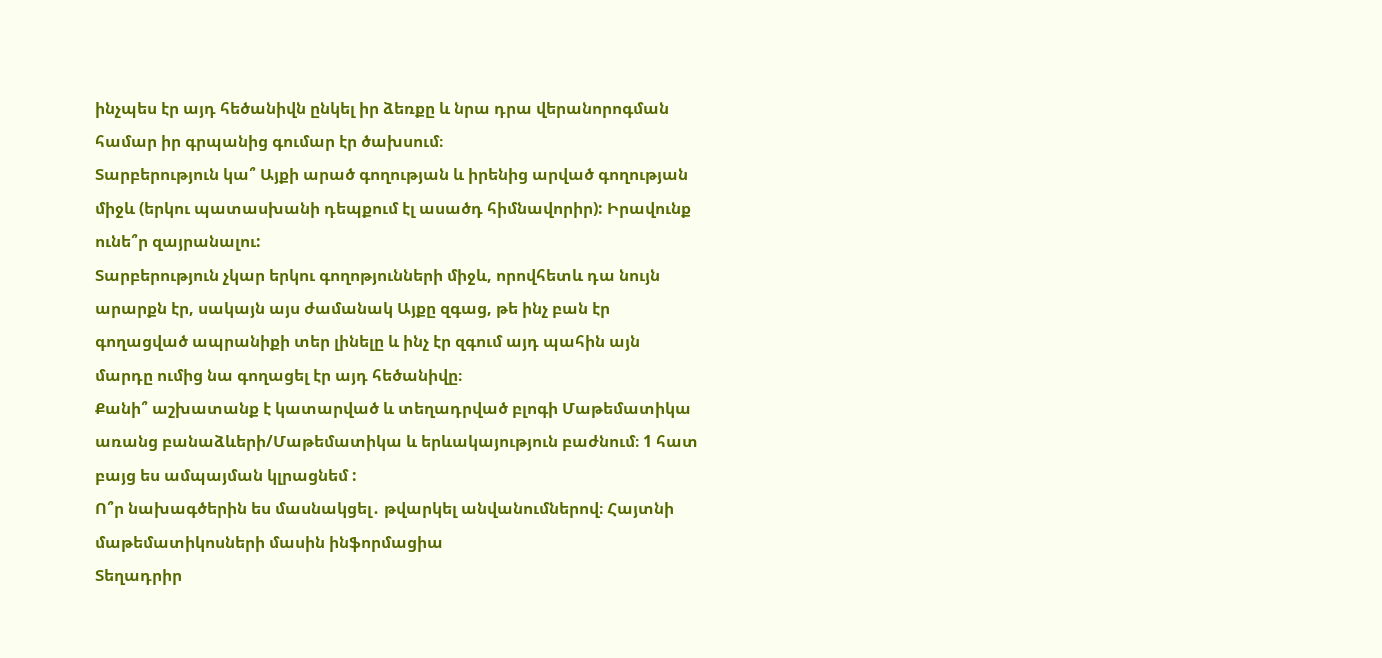ինչպես էր այդ հեծանիվն ընկել իր ձեռքը և նրա դրա վերանորոգման համար իր գրպանից գումար էր ծախսում։
Տարբերություն կա՞ Այքի արած գողության և իրենից արված գողության միջև (երկու պատասխանի դեպքում էլ ասածդ հիմնավորիր): Իրավունք ունե՞ր զայրանալու:
Տարբերություն չկար երկու գողոթյունների միջև, որովհետև դա նույն արարքն էր, սակայն այս ժամանակ Այքը զգաց, թե ինչ բան էր գողացված ապրանիքի տեր լինելը և ինչ էր զգում այդ պահին այն մարդը ումից նա գողացել էր այդ հեծանիվը։
Քանի՞ աշխատանք է կատարված և տեղադրված բլոգի Մաթեմատիկա առանց բանաձևերի/Մաթեմատիկա և երևակայություն բաժնում։ 1 հատ բայց ես ամպայման կլրացնեմ :
Ո՞ր նախագծերին ես մասնակցել․ թվարկել անվանումներով։ Հայտնի մաթեմատիկոսների մասին ինֆորմացիա
Տեղադրիր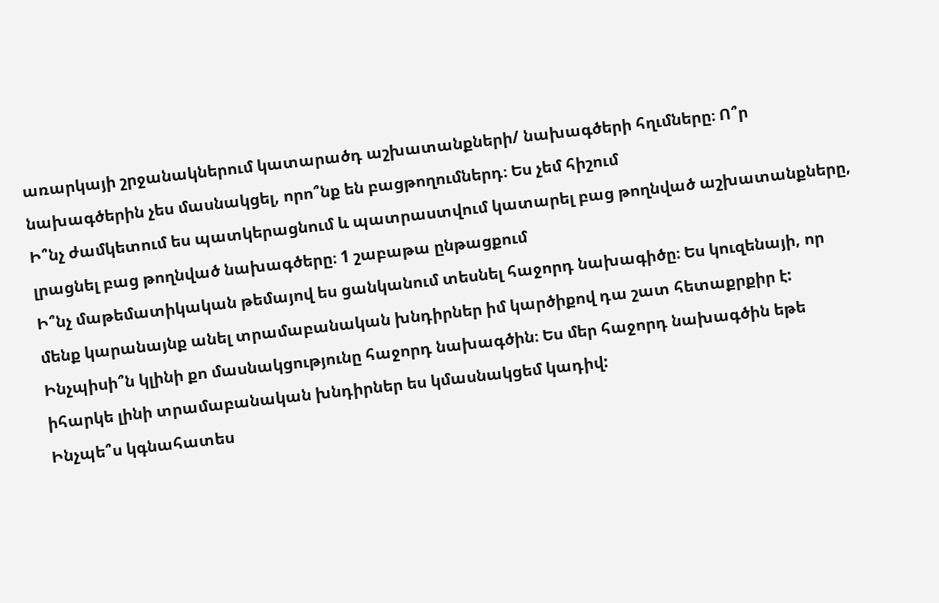առարկայի շրջանակներում կատարածդ աշխատանքների/ նախագծերի հղւմները։ Ո՞ր նախագծերին չես մասնակցել, որո՞նք են բացթողումներդ։ Ես չեմ հիշում
Ի՞նչ ժամկետում ես պատկերացնում և պատրաստվում կատարել բաց թողնված աշխատանքները, լրացնել բաց թողնված նախագծերը։ 1 շաբաթա ընթացքում
Ի՞նչ մաթեմատիկական թեմայով ես ցանկանում տեսնել հաջորդ նախագիծը։ Ես կուզենայի, որ մենք կարանայնք անել տրամաբանական խնդիրներ իմ կարծիքով դա շատ հետաքրքիր է:
Ինչպիսի՞ն կլինի քո մասնակցությունը հաջորդ նախագծին։ Ես մեր հաջորդ նախագծին եթե իհարկե լինի տրամաբանական խնդիրներ ես կմասնակցեմ կադիվ:
Ինչպե՞ս կգնահատես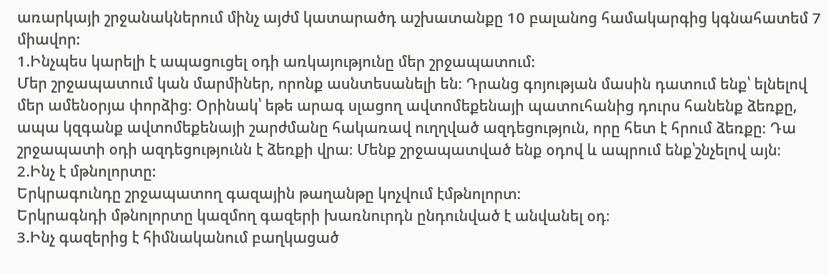առարկայի շրջանակներում մինչ այժմ կատարածդ աշխատանքը 10 բալանոց համակարգից կգնահատեմ 7 միավոր:
1.Ինչպես կարելի է ապացուցել օդի առկայությունը մեր շրջապատում:
Մեր շրջապատում կան մարմիներ, որոնք ասնտեսանելի են։ Դրանց գոյության մասին դատում ենք՝ ելնելով մեր ամենօրյա փորձից։ Օրինակ՝ եթե արագ սլացող ավտոմեքենայի պատուհանից դուրս հանենք ձեռքը, ապա կզգանք ավտոմեքենայի շարժմանը հակառավ ուղղված ազդեցություն, որը հետ է հրում ձեռքը։ Դա շրջապատի օդի ազդեցությունն է ձեռքի վրա։ Մենք շրջապատված ենք օդով և ապրում ենք՝շնչելով այն։
2.Ինչ է մթնոլորտը:
Երկրագունդը շրջապատող գազային թաղանթը կոչվում էմթնոլորտ։
Երկրագնդի մթնոլորտը կազմող գազերի խառնուրդն ընդունված է անվանել օդ։
3.Ինչ գազերից է հիմնականում բաղկացած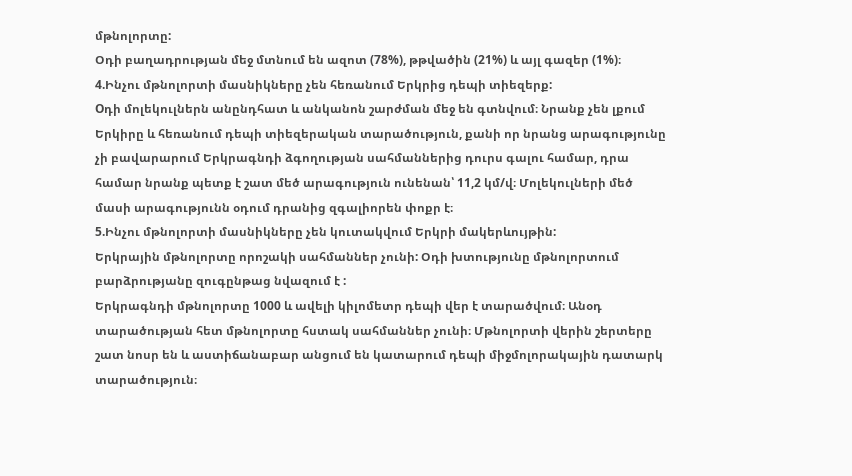մթնոլորտը:
Օդի բաղադրության մեջ մտնում են ազոտ (78%), թթվածին (21%) և այլ գազեր (1%)։
4.Ինչու մթնոլորտի մասնիկները չեն հեռանում Երկրից դեպի տիեզերք:
Oդի մոլեկուլներն անընդհատ և անկանոն շարժման մեջ են գտնվում։ Նրանք չեն լքում Երկիրը և հեռանում դեպի տիեզերական տարածություն, քանի որ նրանց արագությունը չի բավարարում Երկրագնդի ձգողության սահմաններից դուրս գալու համար, դրա համար նրանք պետք է շատ մեծ արագություն ունենան՝ 11,2 կմ/վ։ Մոլեկուլների մեծ մասի արագությունն օդում դրանից զգալիորեն փոքր է։
5.Ինչու մթնոլորտի մասնիկները չեն կուտակվում Երկրի մակերևույթին:
Երկրային մթնոլորտը որոշակի սահմաններ չունի: Օդի խտությունը մթնոլորտում բարձրությանը զուգընթաց նվազում է :
Երկրագնդի մթնոլորտը 1000 և ավելի կիլոմետր դեպի վեր է տարածվում։ Անօդ տարածության հետ մթնոլորտը հստակ սահմաններ չունի։ Մթնոլորտի վերին շերտերը շատ նոսր են և աստիճանաբար անցում են կատարում դեպի միջմոլորակային դատարկ տարածություն։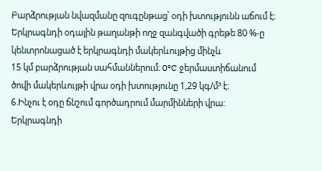Բարձրության նվազմանը զուգընթաց՝ օդի խտությունն աճում է։ Երկրագնդի օդային թաղանթի ողջ զանգվածի գրեթե 80 %-ը կենտրոնացած է երկրագնդի մակերևույթից մինչև
15 կմ բարձրության սահմաններում։ 0°C ջերմաստիճանում ծովի մակերևույթի վրա օդի խտությունը 1,29 կգ/մ³ է։
6.Ինչու է օդը ճնշում գործադրում մարմինների վրա:
Երկրագնդի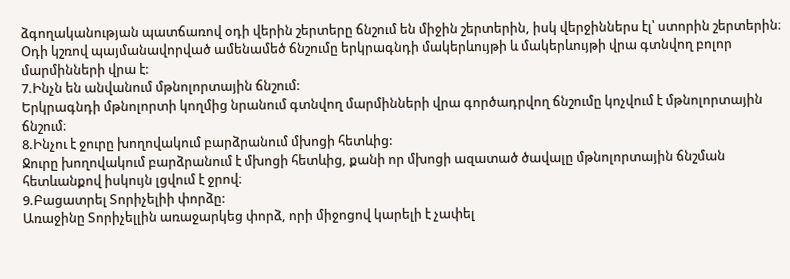ձգողականության պատճառով օդի վերին շերտերը ճնշում են միջին շերտերին, իսկ վերջիններս էլ՝ ստորին շերտերին։ Օդի կշռով պայմանավորված ամենամեծ ճնշումը երկրագնդի մակերևույթի և մակերևույթի վրա գտնվող բոլոր մարմինների վրա է:
7.Ինչն են անվանում մթնոլորտային ճնշում:
Երկրագնդի մթնոլորտի կողմից նրանում գտնվող մարմինների վրա գործադրվող ճնշումը կոչվում է մթնոլորտային ճնշում։
8.Ինչու է ջուրը խողովակում բարձրանում մխոցի հետևից:
Ջուրը խողովակում բարձրանում է մխոցի հետևից, քանի որ մխոցի ազատած ծավալը մթնոլորտային ճնշման հետևանքով իսկույն լցվում է ջրով։
9.Բացատրել Տորիչելիի փորձը:
Առաջինը Տորիչելլին առաջարկեց փորձ, որի միջոցով կարելի է չափել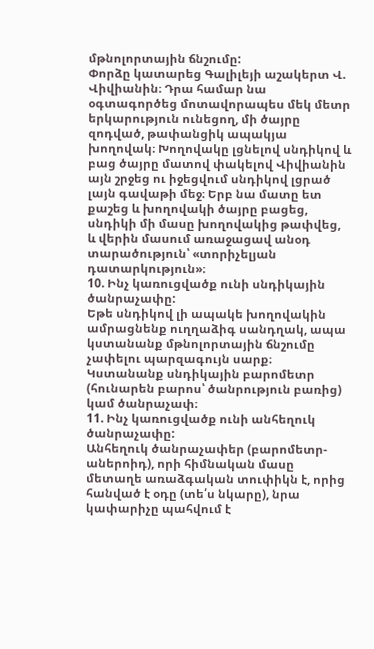մթնոլորտային ճնշումը:
Փորձը կատարեց Գալիլեյի աշակերտ Վ. Վիվիանին։ Դրա համար նա օգտագործեց մոտավորապես մեկ մետր երկարություն ունեցող, մի ծայրը զոդված, թափանցիկ ապակյա խողովակ։ Խողովակը լցնելով սնդիկով և բաց ծայրը մատով փակելով Վիվիանին այն շրջեց ու իջեցվում սնդիկով լցրած լայն գավաթի մեջ։ Երբ նա մատը ետ քաշեց և խողովակի ծայրը բացեց, սնդիկի մի մասը խողովակից թափվեց, և վերին մասում առաջացավ անօդ տարածություն՝ «տորիչելյան դատարկություն»։
10. Ինչ կառուցվածք ունի սնդիկային ծանրաչափը:
Եթե սնդիկով լի ապակե խողովակին ամրացնենք ուղղաձիգ սանդղակ, ապա կստանանք մթնոլորտային ճնշումը չափելու պարզագույն սարք։ Կստանանք սնդիկային բարոմետր (հունարեն բարոս՝ ծանրություն բառից) կամ ծանրաչափ։
11. Ինչ կառուցվածք ունի անհեղուկ ծանրաչափը:
Անհեղուկ ծանրաչափեր (բարոմետր-աներոիդ), որի հիմնական մասը մետաղե առաձգական տուփիկն է, որից հանված է օդը (տե՛ս նկարը), նրա կափարիչը պահվում է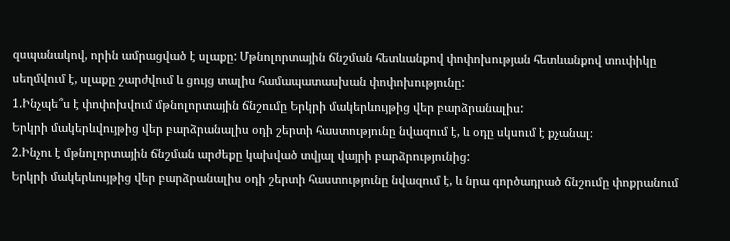զսպանակով, որին ամրացված է սլաքը: Մթնոլորտային ճնշման հետևանքով փոփոխության հետևանքով տուփիկը սեղմվում է, սլաքը շարժվում և ցույց տալիս համապատասխան փոփոխությունը:
1.Ինչպե՞ս է փոփոխվում մթնոլորտային ճնշումը Երկրի մակերևույթից վեր բարձրանալիս:
Երկրի մակերևվույթից վեր բարձրանալիս օդի շերտի հաստությունը նվազում է, և օդը սկսում է քչանալ։
2.Ինչու է մթնոլորտային ճնշման արժեքը կախված տվյալ վայրի բարձրությունից:
Երկրի մակերևույթից վեր բարձրանալիս օդի շերտի հաստությունը նվազում է, և նրա գործադրած ճնշումը փոքրանում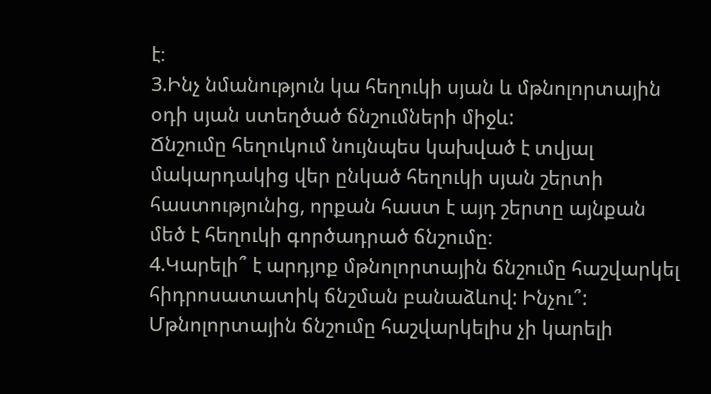է։
3.Ինչ նմանություն կա հեղուկի սյան և մթնոլորտային օդի սյան ստեղծած ճնշումների միջև:
Ճնշումը հեղուկում նույնպես կախված է տվյալ մակարդակից վեր ընկած հեղուկի սյան շերտի հաստությունից, որքան հաստ է այդ շերտը այնքան մեծ է հեղուկի գործադրած ճնշումը։
4.Կարելի՞ է արդյոք մթնոլորտային ճնշումը հաշվարկել հիդրոսատատիկ ճնշման բանաձևով: Ինչու՞:
Մթնոլորտային ճնշումը հաշվարկելիս չի կարելի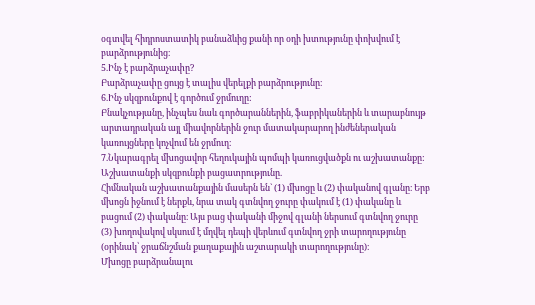օգտվել հիդրոստատիկ բանաձևից քանի որ օդի խտությունը փոխվում է բարձրությունից։
5.Ինչ է բարձրաչափը?
Բարձրաչափը ցույց է տալիս վերելքի բարձրությունը։
6.Ինչ սկզբունքով է գործում ջրմուղը:
Բնակչությանը, ինչպես նաև գործարաններին, ֆաբրիկաներին և տարաբնույթ արտադրական այլ միավորներին ջուր մատակարարող ինժեներական կառույցները կոչվում են ջրմուղ։
7.Նկարագրել մխոցավոր հեղուկային պոմպի կառուցվածքն ու աշխատանքը:
Աշխատանքի սկզբունքի բացատրությունը.
Հիմնական աշխատանքային մասերն են` (1) մխոցը և (2) փականով գլանը։ Երբ մխոցն իջնում է ներքև, նրա տակ գտնվող ջուրը փակում է (1) փականը և բացում (2) փականը։ Այս բաց փականի միջով գլանի ներսում գտնվող ջուրը (3) խողովակով սկսում է մղվել դեպի վերևում գտնվող ջրի տարողությունը (օրինակ՝ ջրաճնշման քաղաքային աշտարակի տարողությունը)։
Մխոցը բարձրանալու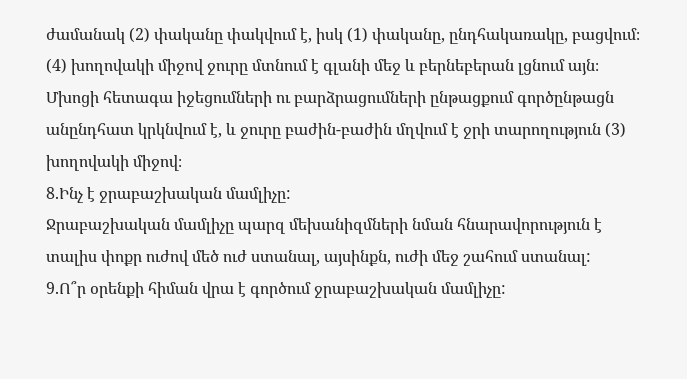ժամանակ (2) փականը փակվում է, իսկ (1) փականը, ընդհակառակը, բացվում։ (4) խողովակի միջով ջուրը մտնում է գլանի մեջ և բերնեբերան լցնում այն։ Մխոցի հետագա իջեցումների ու բարձրացումների ընթացքում գործընթացն անընդհատ կրկնվում է, և ջուրը բաժին-բաժին մղվում է ջրի տարողություն (3) խողովակի միջով։
8.Ինչ է ջրաբաշխական մամլիչը:
Ջրաբաշխական մամլիչը պարզ մեխանիզմների նման հնարավորություն է տալիս փոքր ուժով մեծ ուժ ստանալ, այսինքն, ուժի մեջ շահում ստանալ:
9.Ո՞ր օրենքի հիման վրա է գործում ջրաբաշխական մամլիչը: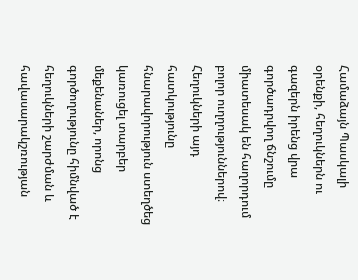Համաձայն Պասկալի օրենքի, հեղուկներն ու գազերն իրենց վրա գործադրվող ճնշումը միատեսակ են հաղորդում բոլոր ուղղություններով։
Հեղուկների այդ հատկությունը հնարավորություն ստեղծեց կառուցել տարբեր մեքենաներ, որոնց գործողությունը հիմնված է հեղուկների շարժման և հավասարակշռության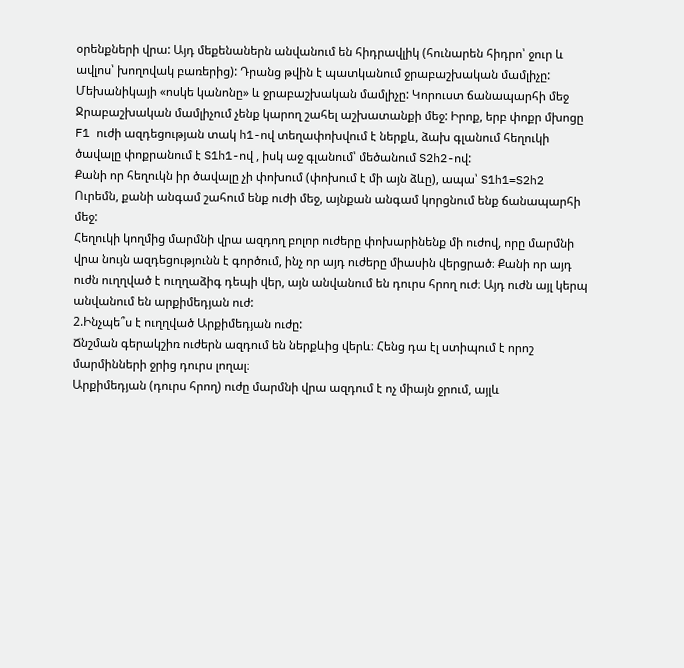օրենքների վրա: Այդ մեքենաներն անվանում են հիդրավլիկ (հունարեն հիդրո՝ ջուր և ավլոս՝ խողովակ բառերից): Դրանց թվին է պատկանում ջրաբաշխական մամլիչը:
Մեխանիկայի «ոսկե կանոնը» և ջրաբաշխական մամլիչը: Կորուստ ճանապարհի մեջ
Ջրաբաշխական մամլիչում չենք կարող շահել աշխատանքի մեջ: Իրոք, երբ փոքր մխոցը F1 ուժի ազդեցության տակ h1-ով տեղափոխվում է ներքև, ձախ գլանում հեղուկի ծավալը փոքրանում է S1h1-ով , իսկ աջ գլանում՝ մեծանում S2h2-ով:
Քանի որ հեղուկն իր ծավալը չի փոխում (փոխում է մի այն ձևը), ապա՝ S1h1=S2h2
Ուրեմն, քանի անգամ շահում ենք ուժի մեջ, այնքան անգամ կորցնում ենք ճանապարհի մեջ:
Հեղուկի կողմից մարմնի վրա ազդող բոլոր ուժերը փոխարինենք մի ուժով, որը մարմնի վրա նույն ազդեցությունն է գործում, ինչ որ այդ ուժերը միասին վերցրած։ Քանի որ այդ ուժն ուղղված է ուղղաձիգ դեպի վեր, այն անվանում են դուրս հրող ուժ։ Այդ ուժն այլ կերպ անվանում են արքիմեդյան ուժ:
2.Ինչպե՞ս է ուղղված Արքիմեդյան ուժը:
Ճնշման գերակշիռ ուժերն ազդում են ներքևից վերև։ Հենց դա էլ ստիպում է որոշ մարմինների ջրից դուրս լողալ։
Արքիմեդյան (դուրս հրող) ուժը մարմնի վրա ազդում է ոչ միայն ջրում, այլև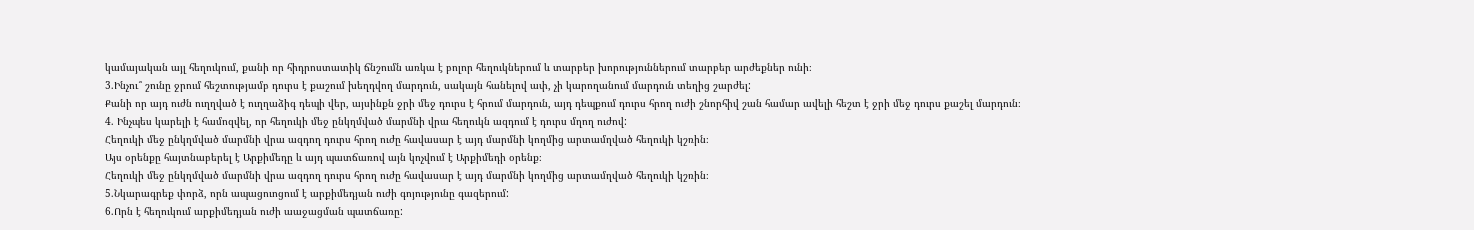կամայական այլ հեղուկում, քանի որ հիդրոստատիկ ճնշումն առկա է բոլոր հեղուկներում և տարբեր խորություններում տարբեր արժեքներ ունի։
3.Ինչու՞ շունը ջրում հեշտությամբ դուրս է քաշում խեղդվող մարդուն, սակայն հանելով ափ, չի կարողանում մարդուն տեղից շարժել:
Քանի որ այդ ուժն ուղղված է ուղղաձիգ դեպի վեր, այսինքն ջրի մեջ դուրս է հրում մարդուն, այդ դեպքում դուրս հրող ուժի շնորհիվ շան համար ավելի հեշտ է ջրի մեջ դուրս քաշել մարդուն։
4. Ինչպես կարելի է համոզվել, որ հեղուկի մեջ ընկղմված մարմնի վրա հեղուկն ազդում է դուրս մղող ուժով:
Հեղուկի մեջ ընկղմված մարմնի վրա ազդող դուրս հրող ուժը հավասար է այդ մարմնի կողմից արտամղված հեղուկի կշռին։
Այս օրենքը հայտնաբերել է Արքիմեդը և այդ պատճառով այն կոչվում է Արքիմեդի օրենք։
Հեղուկի մեջ ընկղմված մարմնի վրա ազդող դուրս հրող ուժը հավասար է այդ մարմնի կողմից արտամղված հեղուկի կշռին։
5.Նկարագրեք փորձ, որն ապացուոցում է արքիմեդյան ուժի գոյությունը գազերում:
6.Որն է հեղուկում արքիմեդյան ուժի աաջացման պատճառը: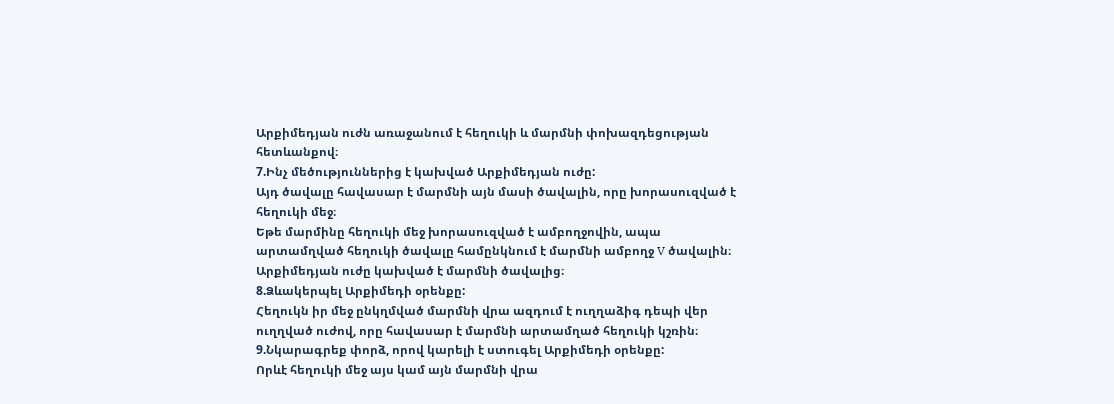Արքիմեդյան ուժն առաջանում է հեղուկի և մարմնի փոխազդեցության հետևանքով։
7.Ինչ մեծություններից է կախված Արքիմեդյան ուժը:
Այդ ծավալը հավասար է մարմնի այն մասի ծավալին, որը խորասուզված է հեղուկի մեջ։
Եթե մարմինը հեղուկի մեջ խորասուզված է ամբողջովին, ապա արտամղված հեղուկի ծավալը համընկնում է մարմնի ամբողջ V ծավալին։
Արքիմեդյան ուժը կախված է մարմնի ծավալից։
8.Ձևակերպել Արքիմեդի օրենքը:
Հեղուկն իր մեջ ընկղմված մարմնի վրա ազդում է ուղղաձիգ դեպի վեր ուղղված ուժով, որը հավասար է մարմնի արտամղած հեղուկի կշռին։
9.Նկարագրեք փորձ, որով կարելի է ստուգել Արքիմեդի օրենքը:
Որևէ հեղուկի մեջ այս կամ այն մարմնի վրա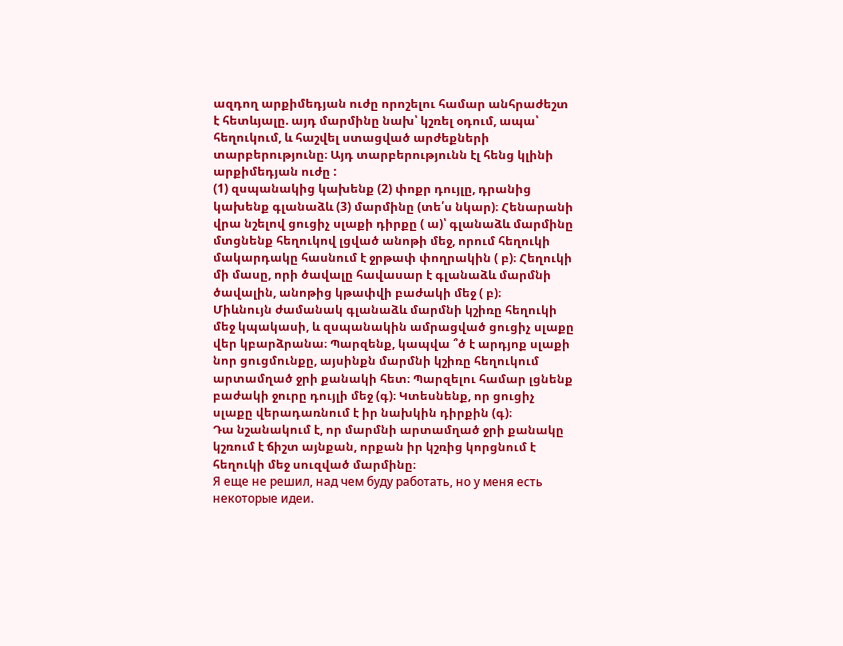ազդող արքիմեդյան ուժը որոշելու համար անհրաժեշտ է հետևյալը. այդ մարմինը նախ՝ կշռել օդում, ապա՝ հեղուկում, և հաշվել ստացված արժեքների տարբերությունը։ Այդ տարբերությունն էլ հենց կլինի արքիմեդյան ուժը :
(1) զսպանակից կախենք (2) փոքր դույլը, դրանից կախենք գլանաձև (3) մարմինը (տե՛ս նկար)։ Հենարանի վրա նշելով ցուցիչ սլաքի դիրքը ( ա)՝ գլանաձև մարմինը մտցնենք հեղուկով լցված անոթի մեջ, որում հեղուկի մակարդակը հասնում է ջրթափ փողրակին ( բ)։ Հեղուկի մի մասը, որի ծավալը հավասար է գլանաձև մարմնի ծավալին, անոթից կթափվի բաժակի մեջ ( բ)։
Միևնույն ժամանակ գլանաձև մարմնի կշիռը հեղուկի մեջ կպակասի, և զսպանակին ամրացված ցուցիչ սլաքը վեր կբարձրանա։ Պարզենք, կապվա ՞ծ է արդյոք սլաքի նոր ցուցմունքը, այսինքն մարմնի կշիռը հեղուկում արտամղած ջրի քանակի հետ։ Պարզելու համար լցնենք բաժակի ջուրը դույլի մեջ (գ)։ Կտեսնենք, որ ցուցիչ սլաքը վերադառնում է իր նախկին դիրքին (գ)։
Դա նշանակում է, որ մարմնի արտամղած ջրի քանակը կշռում է ճիշտ այնքան, որքան իր կշռից կորցնում է հեղուկի մեջ սուզված մարմինը։
Я еще не решил, над чем буду работать, но у меня есть некоторые идеи.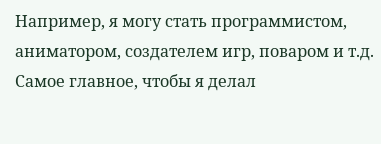Например, я могу стать программистом, аниматором, создателем игр, поваром и т.д. Самое главное, чтобы я делал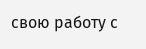свою работу с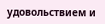удовольствием и